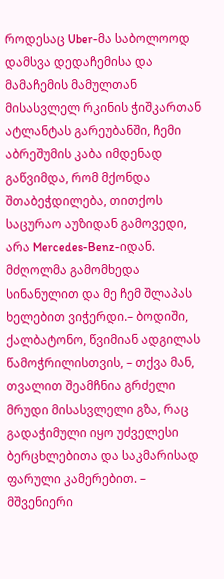როდესაც Uber-მა საბოლოოდ დამსვა დედაჩემისა და მამაჩემის მამულთან მისასვლელ რკინის ჭიშკართან ატლანტას გარეუბანში, ჩემი აბრეშუმის კაბა იმდენად გაწვიმდა, რომ მქონდა შთაბეჭდილება, თითქოს საცურაო აუზიდან გამოვედი, არა Mercedes-Benz-იდან.
მძღოლმა გამომხედა სინანულით და მე ჩემ შლაპას ხელებით ვიჭერდი.– ბოდიში, ქალბატონო, წვიმიან ადგილას წამოჭრილისთვის, – თქვა მან, თვალით შეამჩნია გრძელი მრუდი მისასვლელი გზა, რაც გადაჭიმული იყო უძველესი ბერცხლებითა და საკმარისად ფარული კამერებით. – მშვენიერი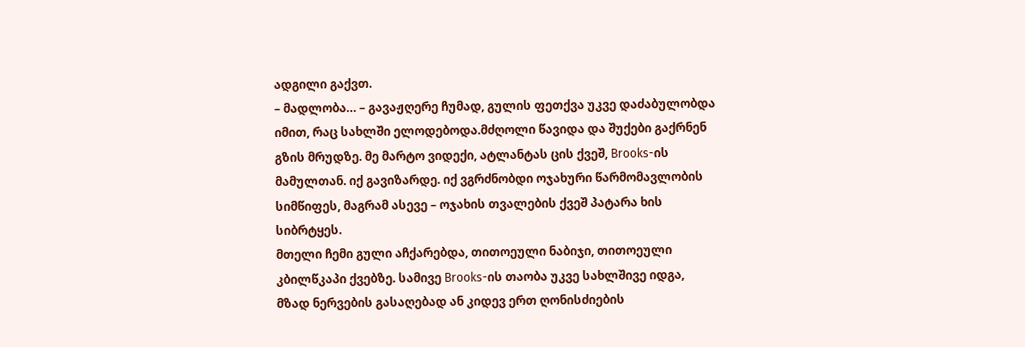ადგილი გაქვთ.
– მადლობა… – გავაჟღერე ჩუმად, გულის ფეთქვა უკვე დაძაბულობდა იმით, რაც სახლში ელოდებოდა.მძღოლი წავიდა და შუქები გაქრნენ გზის მრუდზე. მე მარტო ვიდექი, ატლანტას ცის ქვეშ, Brooks-ის მამულთან. იქ გავიზარდე. იქ ვგრძნობდი ოჯახური წარმომავლობის სიმწიფეს, მაგრამ ასევე – ოჯახის თვალების ქვეშ პატარა ხის სიბრტყეს.
მთელი ჩემი გული აჩქარებდა, თითოეული ნაბიჯი, თითოეული კბილწკაპი ქვებზე. სამივე Brooks-ის თაობა უკვე სახლშივე იდგა, მზად ნერვების გასაღებად ან კიდევ ერთ ღონისძიების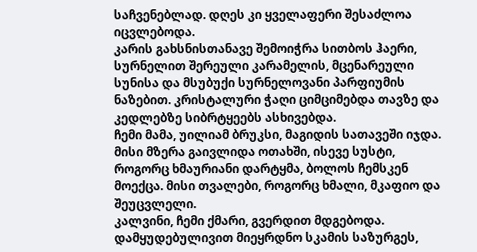საჩვენებლად. დღეს კი ყველაფერი შესაძლოა იცვლებოდა.
კარის გახსნისთანავე შემოიჭრა სითბოს ჰაერი, სურნელით შერეული კარამელის, მცენარეული სუნისა და მსუბუქი სურნელოვანი პარფიუმის ნაზებით. კრისტალური ჭაღი ციმციმებდა თავზე და კედლებზე სიბრტყეებს ასხივებდა.
ჩემი მამა, უილიამ ბრუკსი, მაგიდის სათავეში იჯდა. მისი მზერა გაივლიდა ოთახში, ისევე სუსტი, როგორც ხმაურიანი დარტყმა, ბოლოს ჩემსკენ მოექცა. მისი თვალები, როგორც ხმალი, მკაფიო და შეუცვლელი.
კალვინი, ჩემი ქმარი, გვერდით მდგებოდა. დამყუდებულივით მიეყრდნო სკამის საზურგეს,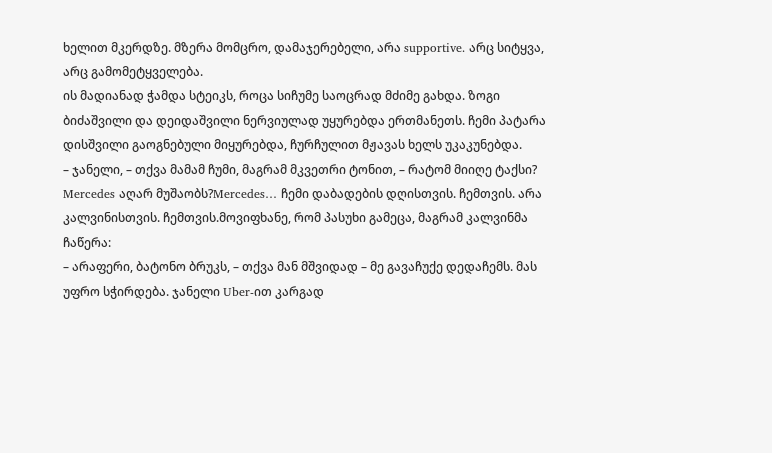ხელით მკერდზე. მზერა მომცრო, დამაჯერებელი, არა supportive. არც სიტყვა, არც გამომეტყველება.
ის მადიანად ჭამდა სტეიკს, როცა სიჩუმე საოცრად მძიმე გახდა. ზოგი ბიძაშვილი და დეიდაშვილი ნერვიულად უყურებდა ერთმანეთს. ჩემი პატარა დისშვილი გაოგნებული მიყურებდა, ჩურჩულით მჟავას ხელს უკაკუნებდა.
– ჯანელი, – თქვა მამამ ჩუმი, მაგრამ მკვეთრი ტონით, – რატომ მიიღე ტაქსი? Mercedes აღარ მუშაობს?Mercedes… ჩემი დაბადების დღისთვის. ჩემთვის. არა კალვინისთვის. ჩემთვის.მოვიფხანე, რომ პასუხი გამეცა, მაგრამ კალვინმა ჩაწერა:
– არაფერი, ბატონო ბრუკს, – თქვა მან მშვიდად – მე გავაჩუქე დედაჩემს. მას უფრო სჭირდება. ჯანელი Uber-ით კარგად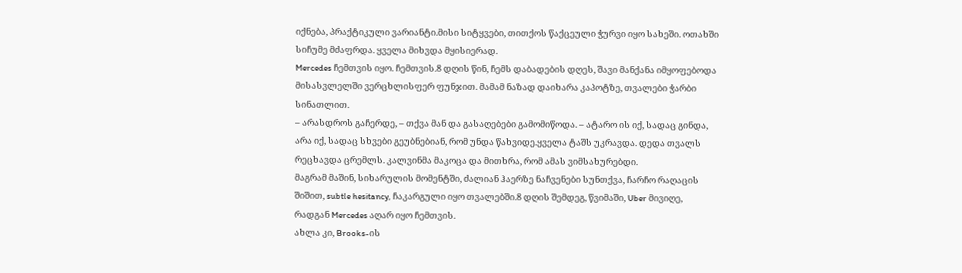იქნება, პრაქტიკული ვარიანტი.მისი სიტყვები, თითქოს წაქცეული ჭურვი იყო სახეში. ოთახში სიჩუმე მძაფრდა. ყველა მიხვდა მყისიერად.
Mercedes ჩემთვის იყო. ჩემთვის.8 დღის წინ, ჩემს დაბადების დღეს, შავი მანქანა იმყოფებოდა მისასვლელში ვერცხლისფერ ფუნჯით. მამამ ნაზად დაიხარა კაპოტზე, თვალები ჭარბი სინათლით.
– არასდროს გაჩერდე, – თქვა მან და გასაღებები გამომიწოდა. – ატარო ის იქ, სადაც გინდა, არა იქ, სადაც სხვები გეუბნებიან, რომ უნდა წახვიდე.ყველა ტაშს უკრავდა. დედა თვალს რეცხავდა ცრემლს. კალვინმა მაკოცა და მითხრა, რომ ამას ვიმსახურებდი.
მაგრამ მაშინ, სიხარულის მომენტში, ძალიან ჰაერზე ნაჩვენები სუნთქვა, ჩარჩო რაღაცის შიშით, subtle hesitancy, ჩაკარგული იყო თვალებში.8 დღის შემდეგ, წვიმაში, Uber მივიღე, რადგან Mercedes აღარ იყო ჩემთვის.
ახლა კი, Brooks-ის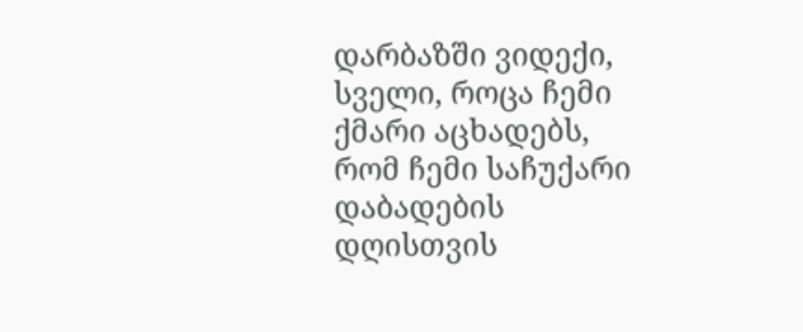დარბაზში ვიდექი, სველი, როცა ჩემი ქმარი აცხადებს, რომ ჩემი საჩუქარი დაბადების დღისთვის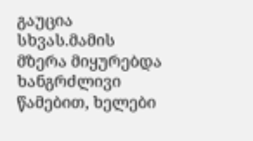გაუცია სხვას.მამის მზერა მიყურებდა ხანგრძლივი წამებით, ხელები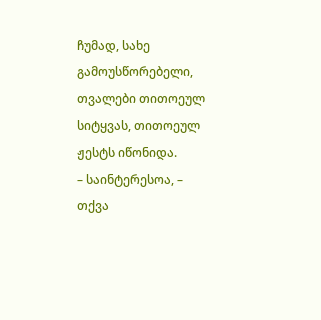ჩუმად, სახე გამოუსწორებელი, თვალები თითოეულ სიტყვას, თითოეულ ჟესტს იწონიდა.
– საინტერესოა, – თქვა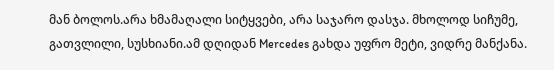მან ბოლოს.არა ხმამაღალი სიტყვები, არა საჯარო დასჯა. მხოლოდ სიჩუმე, გათვლილი, სუსხიანი.ამ დღიდან Mercedes გახდა უფრო მეტი, ვიდრე მანქანა.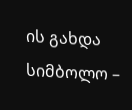ის გახდა სიმბოლო –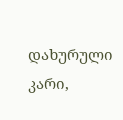დახურული კარი,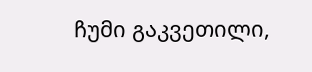ჩუმი გაკვეთილი,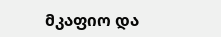მკაფიო და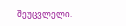შეუცვლელი.